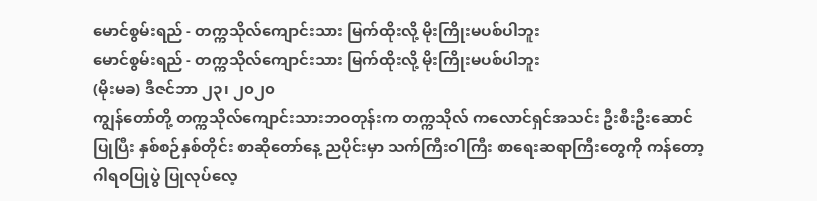မောင်စွမ်းရည် - တက္ကသိုလ်ကျောင်းသား မြက်ထိုးလို့ မိုးကြိုးမပစ်ပါဘူး
မောင်စွမ်းရည် - တက္ကသိုလ်ကျောင်းသား မြက်ထိုးလို့ မိုးကြိုးမပစ်ပါဘူး
(မိုးမခ) ဒီဇင်ဘာ ၂၃၊ ၂၀၂၀
ကျွန်တော်တို့ တက္ကသိုလ်ကျောင်းသားဘဝတုန်းက တက္ကသိုလ် ကလောင်ရှင်အသင်း ဦးစီးဦးဆောင်ပြုပြီး နှစ်စဉ်နှစ်တိုင်း စာဆိုတော်နေ့ ညပိုင်းမှာ သက်ကြီးဝါကြီး စာရေးဆရာကြီးတွေကို ကန်တော့ ဂါရဝပြုပွဲ ပြုလုပ်လေ့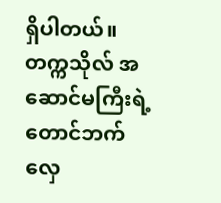ရှိပါတယ်။ တက္ကသိုလ် အဆောင်မကြီးရဲ့ တောင်ဘက် လှေ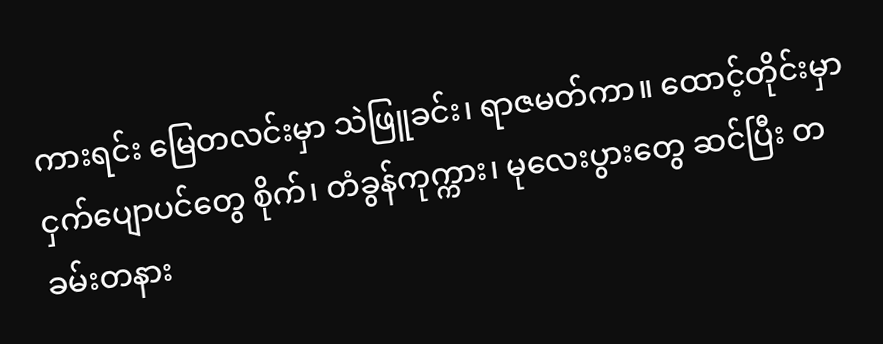ကားရင်း မြေတလင်းမှာ သဲဖြူခင်း၊ ရာဇမတ်ကာ။ ထောင့်တိုင်းမှာ ငှက်ပျောပင်တွေ စိုက်၊ တံခွန်ကုက္ကား၊ မုလေးပွားတွေ ဆင်ပြီး တခမ်းတနား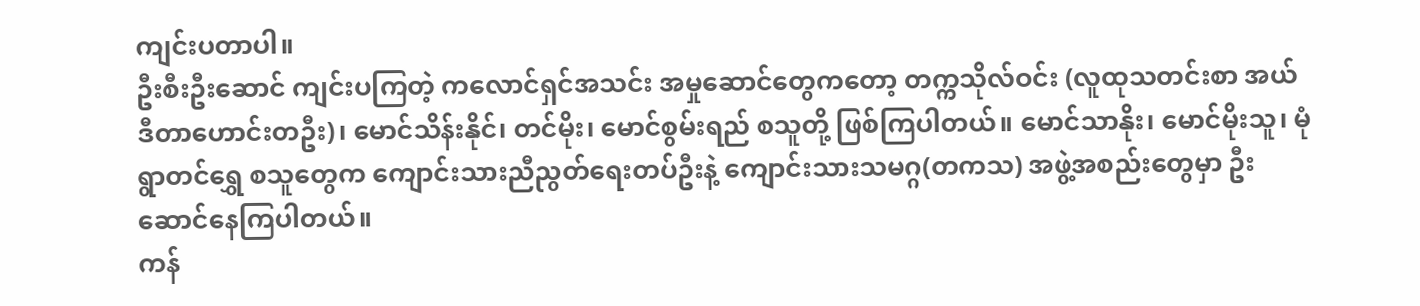ကျင်းပတာပါ။
ဦးစီးဦးဆောင် ကျင်းပကြတဲ့ ကလောင်ရှင်အသင်း အမှုဆောင်တွေကတော့ တက္ကသိုလ်ဝင်း (လူထုသတင်းစာ အယ်ဒီတာဟောင်းတဦး)၊ မောင်သိန်းနိုင်၊ တင်မိုး၊ မောင်စွမ်းရည် စသူတို့ ဖြစ်ကြပါတယ်။ မောင်သာနိုး၊ မောင်မိုးသူ၊ မုံရွာတင်ရွှေ စသူတွေက ကျောင်းသားညီညွတ်ရေးတပ်ဦးနဲ့ ကျောင်းသားသမဂ္ဂ(တကသ) အဖွဲ့အစည်းတွေမှာ ဦးဆောင်နေကြပါတယ်။
ကန်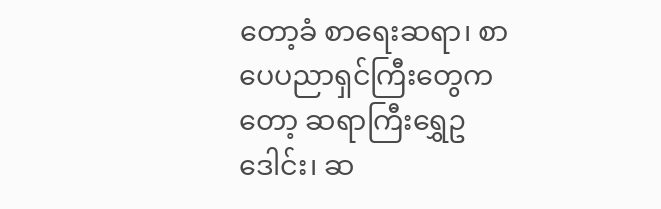တော့ခံ စာရေးဆရာ၊ စာပေပညာရှင်ကြီးတွေကတော့ ဆရာကြီးရွှေဥဒေါင်း၊ ဆ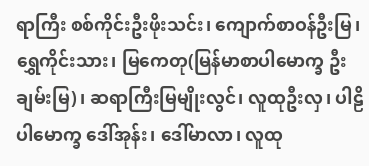ရာကြီး စစ်ကိုင်းဦးဖိုးသင်း၊ ကျောက်စာဝန်ဦးမြ၊ ရွှေကိုင်းသား၊ မြကေတု(မြန်မာစာပါမောက္ခ ဦးချမ်းမြ)၊ ဆရာကြီးမြမျိုးလွင်၊ လူထုဦးလှ၊ ပါဠိပါမောက္ခ ဒေါ်အုန်း၊ ဒေါ်မာလာ၊ လူထု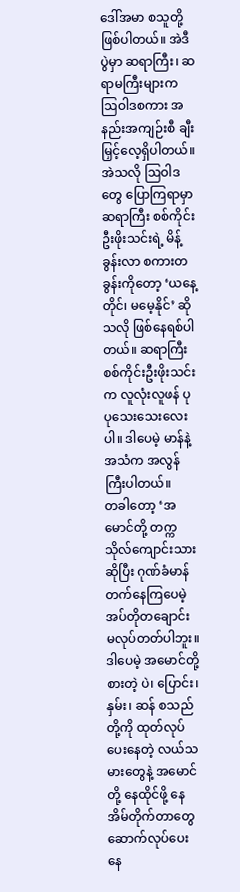ဒေါ်အမာ စသူတို့ ဖြစ်ပါတယ်။ အဲဒီပွဲမှာ ဆရာကြီး၊ ဆရာမကြီးများက ဩဝါဒစကား အနည်းအကျဉ်းစီ ချီးမြှင့်လေ့ရှိပါတယ်။ အဲသလို ဩဝါဒတွေ ပြောကြရာမှာ ဆရာကြီး စစ်ကိုင်းဦးဖိုးသင်းရဲ့ မိန့်ခွန်းလာ စကားတခွန်းကိုတော့ ‘ယနေ့တိုင်၊ မမေ့နိုင်’ ဆိုသလို ဖြစ်နေရစ်ပါတယ်။ ဆရာကြီး စစ်ကိုင်းဦးဖိုးသင်းက လူလုံးလူဖန် ပုပုသေးသေးလေးပါ။ ဒါပေမဲ့ မာန်နဲ့ အသံက အလွန်ကြီးပါတယ်။
တခါတော့ ‘အမောင်တို့ တက္ကသိုလ်ကျောင်းသား ဆိုပြီး ဂုဏ်ခံမာန်တက်နေကြပေမဲ့ အပ်တိုတချောင်း မလုပ်တတ်ပါဘူး။ ဒါပေမဲ့ အမောင်တို့ စားတဲ့ ပဲ၊ ပြောင်း၊ နှမ်း၊ ဆန် စသည်တို့ကို ထုတ်လုပ်ပေးနေတဲ့ လယ်သမားတွေနဲ့ အမောင်တို့ နေထိုင်ဖို့ နေအိမ်တိုက်တာတွေ ဆောက်လုပ်ပေးနေ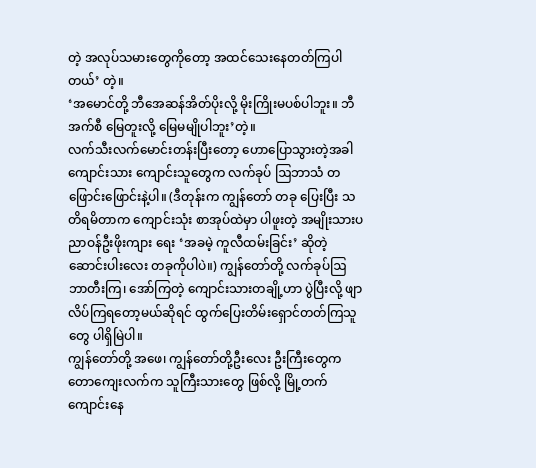တဲ့ အလုပ်သမားတွေကိုတော့ အထင်သေးနေတတ်ကြပါတယ်’ တဲ့။
‘အမောင်တို့ ဘီအေဆန်အိတ်ပိုးလို့ မိုးကြိုးမပစ်ပါဘူး။ ဘီအက်စီ မြေတူးလို့ မြေမမျိုပါဘူး’တဲ့။
လက်သီးလက်မောင်းတန်းပြီးတော့ ဟောပြောသွားတဲ့အခါ ကျောင်းသား ကျောင်းသူတွေက လက်ခုပ် ဩဘာသံ တဖြောင်းဖြောင်းနဲ့ပါ။ (ဒီတုန်းက ကျွန်တော် တခု ပြေးပြီး သတိရမိတာက ကျောင်းသုံး စာအုပ်ထဲမှာ ပါဖူးတဲ့ အမျိုးသားပညာဝန်ဦးဖိုးကျား ရေး ‘အခမဲ့ ကူလီထမ်းခြင်း’ ဆိုတဲ့ ဆောင်းပါးလေး တခုကိုပါပဲ။) ကျွန်တော်တို့ လက်ခုပ်ဩဘာတီးကြ၊ အော်ကြတဲ့ ကျောင်းသားတချို့ဟာ ပွဲပြီးလို့ ဖျာလိပ်ကြရတော့မယ်ဆိုရင် ထွက်ပြေးတိမ်းရှောင်တတ်ကြသူတွေ ပါရှိမြဲပါ။
ကျွန်တော်တို့ အဖေ၊ ကျွန်တော်တို့ဦးလေး ဦးကြီးတွေက တောကျေးလက်က သူကြီးသားတွေ ဖြစ်လို့ မြို့တက် ကျောင်းနေ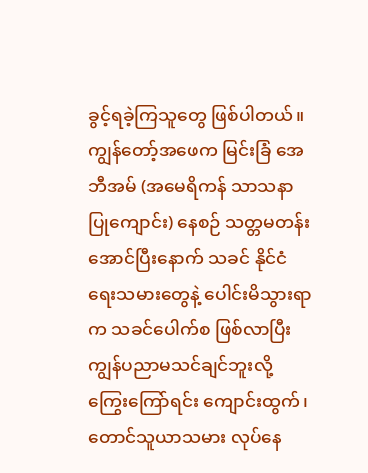ခွင့်ရခဲ့ကြသူတွေ ဖြစ်ပါတယ်။ ကျွန်တော့်အဖေက မြင်းခြံ အေဘီအမ် (အမေရိကန် သာသနာပြုကျောင်း) နေစဉ် သတ္တမတန်းအောင်ပြီးနောက် သခင် နိုင်ငံရေးသမားတွေနဲ့ ပေါင်းမိသွားရာက သခင်ပေါက်စ ဖြစ်လာပြီး ကျွန်ပညာမသင်ချင်ဘူးလို့ ကြွေးကြော်ရင်း ကျောင်းထွက်၊ တောင်သူယာသမား လုပ်နေ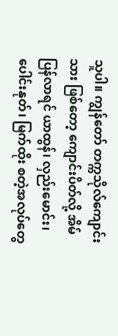သူပါ။ ကျွန်တော် တက္ကသိုလ်ကျောင်းသား ဖြစ်တော့ ကျောင်းပိတ်လို့ အိမ်ပြန်လာရင် ယာထွန်၊ လှည်းမောင်း၊ ပေါင်းနုတ်၊ မြက်ထိုး စတဲ့အလုပ်တွေ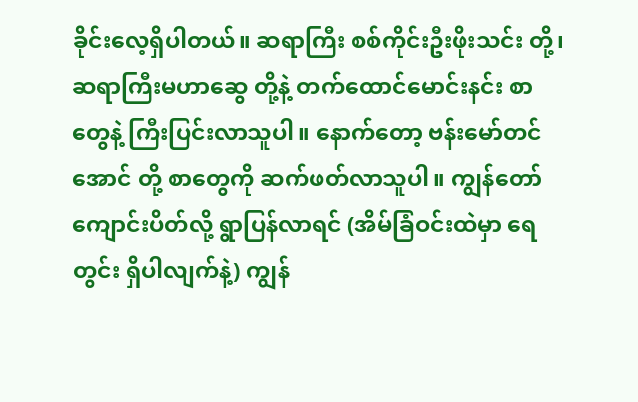ခိုင်းလေ့ရှိပါတယ်။ ဆရာကြီး စစ်ကိုင်းဦးဖိုးသင်း တို့၊ ဆရာကြီးမဟာဆွေ တို့နဲ့ တက်ထောင်မောင်းနင်း စာတွေနဲ့ ကြီးပြင်းလာသူပါ။ နောက်တော့ ဗန်းမော်တင်အောင် တို့ စာတွေကို ဆက်ဖတ်လာသူပါ။ ကျွန်တော် ကျောင်းပိတ်လို့ ရွာပြန်လာရင် (အိမ်ခြံဝင်းထဲမှာ ရေတွင်း ရှိပါလျက်နဲ့) ကျွန်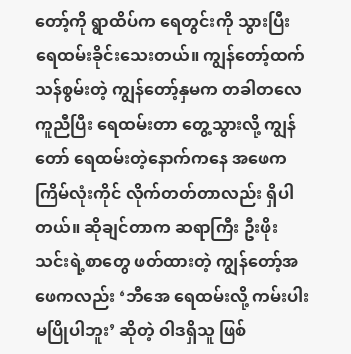တော့်ကို ရွာထိပ်က ရေတွင်းကို သွားပြီး ရေထမ်းခိုင်းသေးတယ်။ ကျွန်တော့်ထက် သန်စွမ်းတဲ့ ကျွန်တော့်နှမက တခါတလေ ကူညီပြီး ရေထမ်းတာ တွေ့သွားလို့ ကျွန်တော် ရေထမ်းတဲ့နောက်ကနေ အဖေက ကြိမ်လုံးကိုင် လိုက်တတ်တာလည်း ရှိပါတယ်။ ဆိုချင်တာက ဆရာကြီး ဦးဖိုးသင်းရဲ့စာတွေ ဖတ်ထားတဲ့ ကျွန်တော့်အဖေကလည်း ‘ဘီအေ ရေထမ်းလို့ ကမ်းပါးမပြိုပါဘူး’ ဆိုတဲ့ ဝါဒရှိသူ ဖြစ်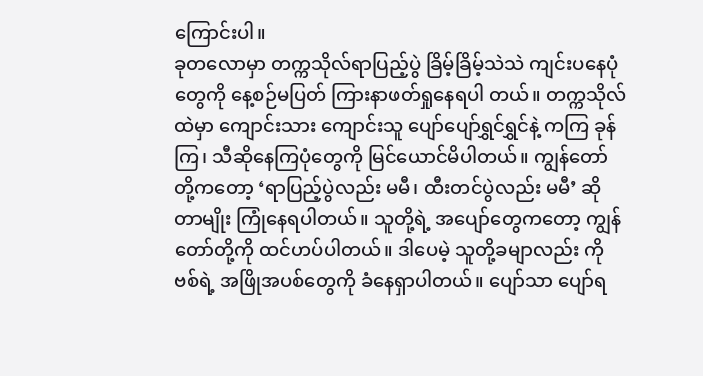ကြောင်းပါ။
ခုတလောမှာ တက္ကသိုလ်ရာပြည့်ပွဲ ခြိမ့်ခြိမ့်သဲသဲ ကျင်းပနေပုံတွေကို နေ့စဉ်မပြတ် ကြားနာဖတ်ရှုနေရပါ တယ်။ တက္ကသိုလ်ထဲမှာ ကျောင်းသား ကျောင်းသူ ပျော်ပျော်ရွှင်ရွှင်နဲ့ ကကြ ခုန်ကြ၊ သီဆိုနေကြပုံတွေကို မြင်ယောင်မိပါတယ်။ ကျွန်တော်တို့ကတော့ ‘ရာပြည့်ပွဲလည်း မမီ၊ ထီးတင်ပွဲလည်း မမီ’ ဆိုတာမျိုး ကြုံနေရပါတယ်။ သူတို့ရဲ့ အပျော်တွေကတော့ ကျွန်တော်တို့ကို ထင်ဟပ်ပါတယ်။ ဒါပေမဲ့ သူတို့ခမျာလည်း ကိုဗစ်ရဲ့ အဖြိုအပစ်တွေကို ခံနေရှာပါတယ်။ ပျော်သာ ပျော်ရ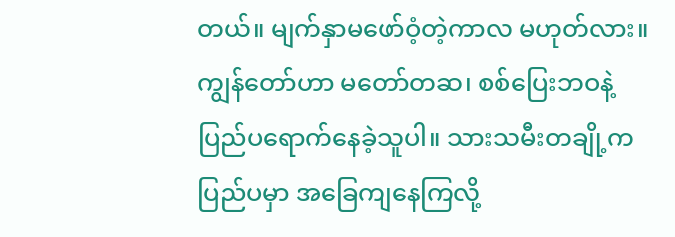တယ်။ မျက်နှာမဖော်ဝံ့တဲ့ကာလ မဟုတ်လား။
ကျွန်တော်ဟာ မတော်တဆ၊ စစ်ပြေးဘဝနဲ့ ပြည်ပရောက်နေခဲ့သူပါ။ သားသမီးတချို့က ပြည်ပမှာ အခြေကျနေကြလို့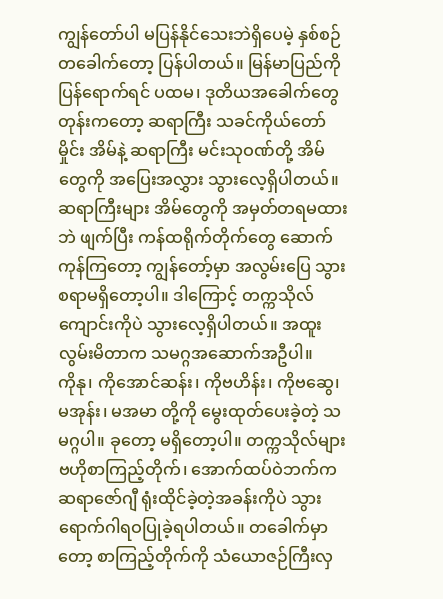ကျွန်တော်ပါ မပြန်နိုင်သေးဘဲရှိပေမဲ့ နှစ်စဉ် တခေါက်တော့ ပြန်ပါတယ်။ မြန်မာပြည်ကို ပြန်ရောက်ရင် ပထမ၊ ဒုတိယအခေါက်တွေတုန်းကတော့ ဆရာကြီး သခင်ကိုယ်တော်မှိုင်း အိမ်နဲ့ ဆရာကြီး မင်းသုဝဏ်တို့ အိမ်တွေကို အပြေးအလွှား သွားလေ့ရှိပါတယ်။
ဆရာကြီးများ အိမ်တွေကို အမှတ်တရမထားဘဲ ဖျက်ပြီး ကန်ထရိုက်တိုက်တွေ ဆောက်ကုန်ကြတော့ ကျွန်တော့်မှာ အလွမ်းပြေ သွားစရာမရှိတော့ပါ။ ဒါကြောင့် တက္ကသိုလ်ကျောင်းကိုပဲ သွားလေ့ရှိပါတယ်။ အထူးလွမ်းမိတာက သမဂ္ဂအဆောက်အဦပါ။
ကိုနု၊ ကိုအောင်ဆန်း၊ ကိုဗဟိန်း၊ ကိုဗဆွေ၊ မအုန်း၊ မအမာ တို့ကို မွေးထုတ်ပေးခဲ့တဲ့ သမဂ္ဂပါ။ ခုတော့ မရှိတော့ပါ။ တက္ကသိုလ်များ ဗဟိုစာကြည့်တိုက်၊ အောက်ထပ်ဝဲဘက်က ဆရာဇော်ဂျီ ရုံးထိုင်ခဲ့တဲ့အခန်းကိုပဲ သွားရောက်ဂါရဝပြုခဲ့ရပါတယ်။ တခေါက်မှာတော့ စာကြည့်တိုက်ကို သံယောဇဉ်ကြီးလှ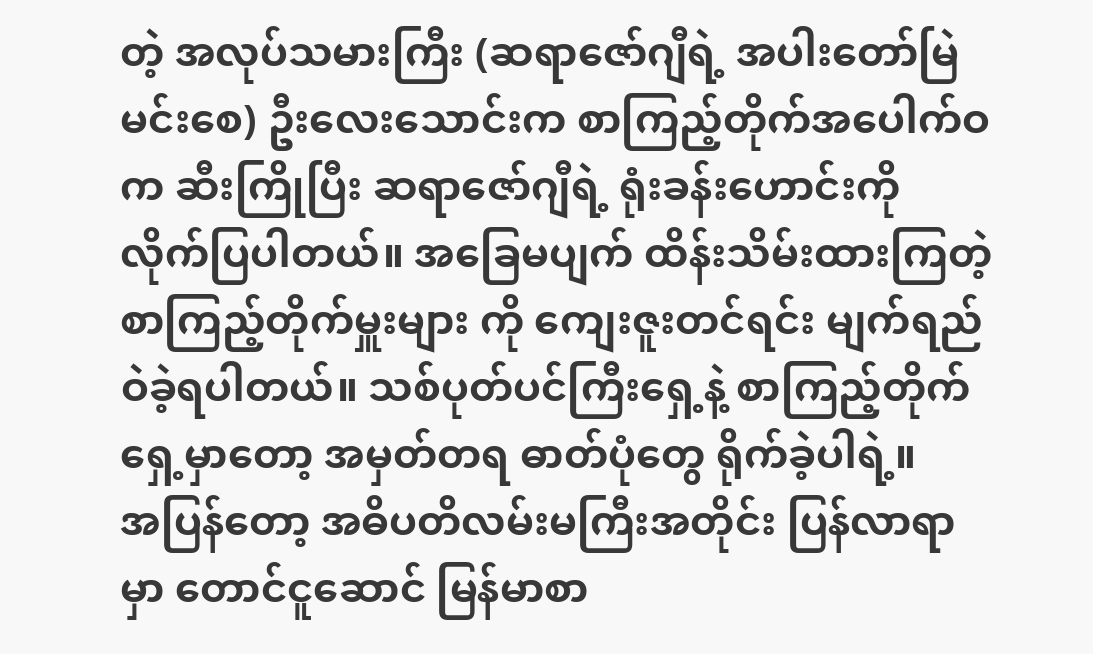တဲ့ အလုပ်သမားကြီး (ဆရာဇော်ဂျီရဲ့ အပါးတော်မြဲ မင်းစေ) ဦးလေးသောင်းက စာကြည့်တိုက်အပေါက်ဝက ဆီးကြိုပြီး ဆရာဇော်ဂျီရဲ့ ရုံးခန်းဟောင်းကို လိုက်ပြပါတယ်။ အခြေမပျက် ထိန်းသိမ်းထားကြတဲ့ စာကြည့်တိုက်မှူးများ ကို ကျေးဇူးတင်ရင်း မျက်ရည်ဝဲခဲ့ရပါတယ်။ သစ်ပုတ်ပင်ကြီးရှေ့နဲ့ စာကြည့်တိုက်ရှေ့မှာတော့ အမှတ်တရ ဓာတ်ပုံတွေ ရိုက်ခဲ့ပါရဲ့။
အပြန်တော့ အဓိပတိလမ်းမကြီးအတိုင်း ပြန်လာရာမှာ တောင်ငူဆောင် မြန်မာစာ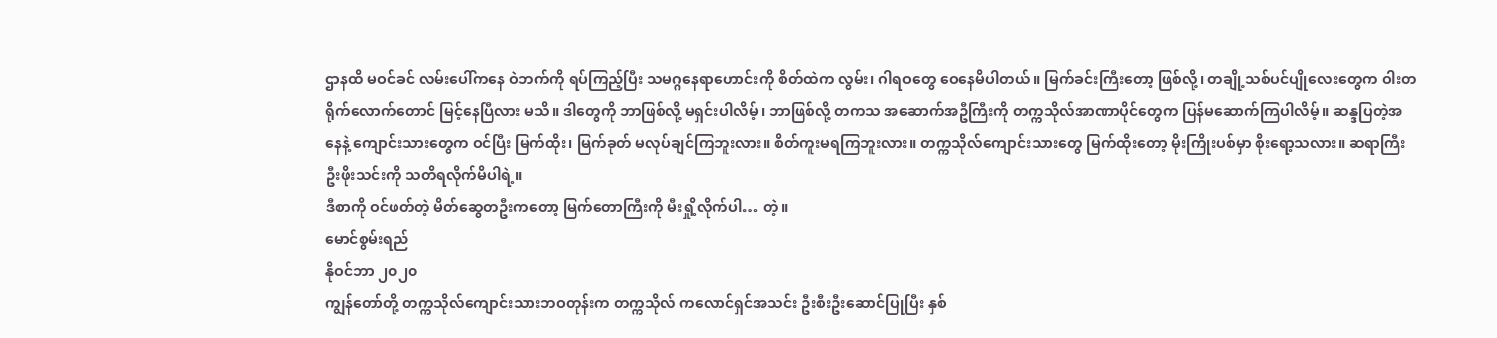ဌာနထိ မဝင်ခင် လမ်းပေါ်ကနေ ဝဲဘက်ကို ရပ်ကြည့်ပြီး သမဂ္ဂနေရာဟောင်းကို စိတ်ထဲက လွမ်း၊ ဂါရဝတွေ ဝေနေမိပါတယ်။ မြက်ခင်းကြီးတော့ ဖြစ်လို့၊ တချို့သစ်ပင်ပျိုလေးတွေက ဝါးတရိုက်လောက်တောင် မြင့်နေပြီလား မသိ။ ဒါတွေကို ဘာဖြစ်လို့ မရှင်းပါလိမ့်၊ ဘာဖြစ်လို့ တကသ အဆောက်အဦကြီးကို တက္ကသိုလ်အာဏာပိုင်တွေက ပြန်မဆောက်ကြပါလိမ့်။ ဆန္ဒပြတဲ့အနေနဲ့ ကျောင်းသားတွေက ဝင်ပြီး မြက်ထိုး၊ မြက်ခုတ် မလုပ်ချင်ကြဘူးလား။ စိတ်ကူးမရကြဘူးလား။ တက္ကသိုလ်ကျောင်းသားတွေ မြက်ထိုးတော့ မိုးကြိုးပစ်မှာ စိုးရော့သလား။ ဆရာကြီးဦးဖိုးသင်းကို သတိရလိုက်မိပါရဲ့။
ဒီစာကို ဝင်ဖတ်တဲ့ မိတ်ဆွေတဦးကတော့ မြက်တောကြီးကို မီးရှို့လိုက်ပါ… တဲ့။
မောင်စွမ်းရည်
နိုဝင်ဘာ ၂၀၂၀
ကျွန်တော်တို့ တက္ကသိုလ်ကျောင်းသားဘဝတုန်းက တက္ကသိုလ် ကလောင်ရှင်အသင်း ဦးစီးဦးဆောင်ပြုပြီး နှစ်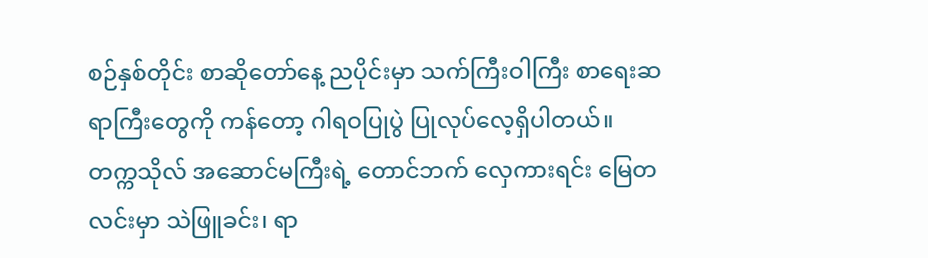စဉ်နှစ်တိုင်း စာဆိုတော်နေ့ ညပိုင်းမှာ သက်ကြီးဝါကြီး စာရေးဆရာကြီးတွေကို ကန်တော့ ဂါရဝပြုပွဲ ပြုလုပ်လေ့ရှိပါတယ်။ တက္ကသိုလ် အဆောင်မကြီးရဲ့ တောင်ဘက် လှေကားရင်း မြေတလင်းမှာ သဲဖြူခင်း၊ ရာ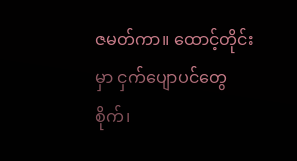ဇမတ်ကာ။ ထောင့်တိုင်းမှာ ငှက်ပျောပင်တွေ စိုက်၊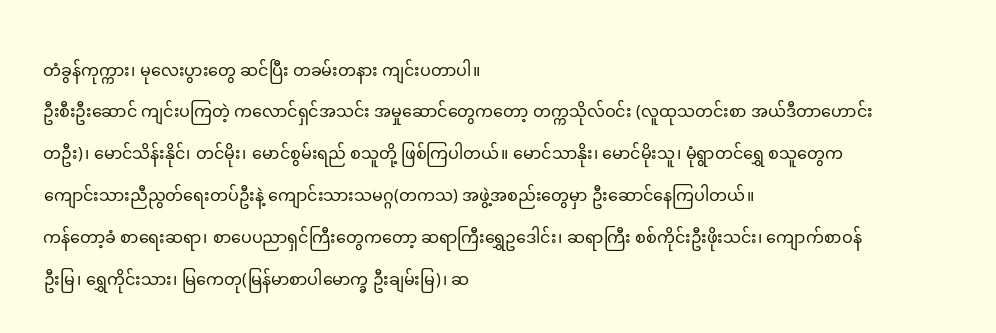တံခွန်ကုက္ကား၊ မုလေးပွားတွေ ဆင်ပြီး တခမ်းတနား ကျင်းပတာပါ။
ဦးစီးဦးဆောင် ကျင်းပကြတဲ့ ကလောင်ရှင်အသင်း အမှုဆောင်တွေကတော့ တက္ကသိုလ်ဝင်း (လူထုသတင်းစာ အယ်ဒီတာဟောင်းတဦး)၊ မောင်သိန်းနိုင်၊ တင်မိုး၊ မောင်စွမ်းရည် စသူတို့ ဖြစ်ကြပါတယ်။ မောင်သာနိုး၊ မောင်မိုးသူ၊ မုံရွာတင်ရွှေ စသူတွေက ကျောင်းသားညီညွတ်ရေးတပ်ဦးနဲ့ ကျောင်းသားသမဂ္ဂ(တကသ) အဖွဲ့အစည်းတွေမှာ ဦးဆောင်နေကြပါတယ်။
ကန်တော့ခံ စာရေးဆရာ၊ စာပေပညာရှင်ကြီးတွေကတော့ ဆရာကြီးရွှေဥဒေါင်း၊ ဆရာကြီး စစ်ကိုင်းဦးဖိုးသင်း၊ ကျောက်စာဝန်ဦးမြ၊ ရွှေကိုင်းသား၊ မြကေတု(မြန်မာစာပါမောက္ခ ဦးချမ်းမြ)၊ ဆ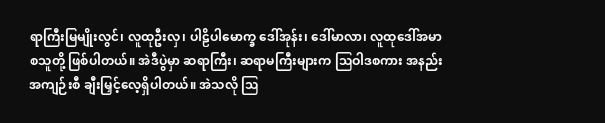ရာကြီးမြမျိုးလွင်၊ လူထုဦးလှ၊ ပါဠိပါမောက္ခ ဒေါ်အုန်း၊ ဒေါ်မာလာ၊ လူထုဒေါ်အမာ စသူတို့ ဖြစ်ပါတယ်။ အဲဒီပွဲမှာ ဆရာကြီး၊ ဆရာမကြီးများက ဩဝါဒစကား အနည်းအကျဉ်းစီ ချီးမြှင့်လေ့ရှိပါတယ်။ အဲသလို ဩ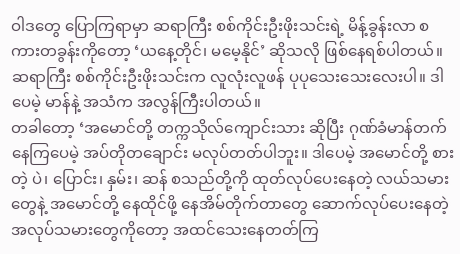ဝါဒတွေ ပြောကြရာမှာ ဆရာကြီး စစ်ကိုင်းဦးဖိုးသင်းရဲ့ မိန့်ခွန်းလာ စကားတခွန်းကိုတော့ ‘ယနေ့တိုင်၊ မမေ့နိုင်’ ဆိုသလို ဖြစ်နေရစ်ပါတယ်။ ဆရာကြီး စစ်ကိုင်းဦးဖိုးသင်းက လူလုံးလူဖန် ပုပုသေးသေးလေးပါ။ ဒါပေမဲ့ မာန်နဲ့ အသံက အလွန်ကြီးပါတယ်။
တခါတော့ ‘အမောင်တို့ တက္ကသိုလ်ကျောင်းသား ဆိုပြီး ဂုဏ်ခံမာန်တက်နေကြပေမဲ့ အပ်တိုတချောင်း မလုပ်တတ်ပါဘူး။ ဒါပေမဲ့ အမောင်တို့ စားတဲ့ ပဲ၊ ပြောင်း၊ နှမ်း၊ ဆန် စသည်တို့ကို ထုတ်လုပ်ပေးနေတဲ့ လယ်သမားတွေနဲ့ အမောင်တို့ နေထိုင်ဖို့ နေအိမ်တိုက်တာတွေ ဆောက်လုပ်ပေးနေတဲ့ အလုပ်သမားတွေကိုတော့ အထင်သေးနေတတ်ကြ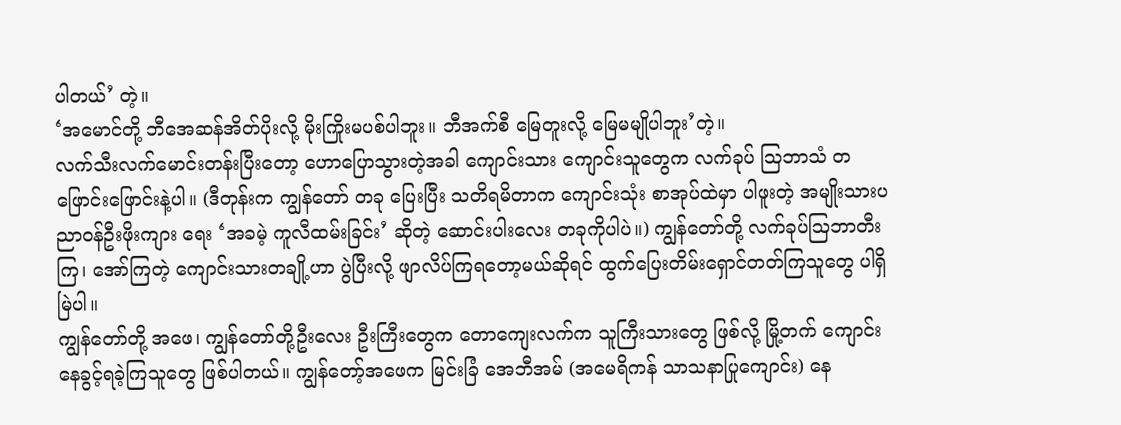ပါတယ်’ တဲ့။
‘အမောင်တို့ ဘီအေဆန်အိတ်ပိုးလို့ မိုးကြိုးမပစ်ပါဘူး။ ဘီအက်စီ မြေတူးလို့ မြေမမျိုပါဘူး’တဲ့။
လက်သီးလက်မောင်းတန်းပြီးတော့ ဟောပြောသွားတဲ့အခါ ကျောင်းသား ကျောင်းသူတွေက လက်ခုပ် ဩဘာသံ တဖြောင်းဖြောင်းနဲ့ပါ။ (ဒီတုန်းက ကျွန်တော် တခု ပြေးပြီး သတိရမိတာက ကျောင်းသုံး စာအုပ်ထဲမှာ ပါဖူးတဲ့ အမျိုးသားပညာဝန်ဦးဖိုးကျား ရေး ‘အခမဲ့ ကူလီထမ်းခြင်း’ ဆိုတဲ့ ဆောင်းပါးလေး တခုကိုပါပဲ။) ကျွန်တော်တို့ လက်ခုပ်ဩဘာတီးကြ၊ အော်ကြတဲ့ ကျောင်းသားတချို့ဟာ ပွဲပြီးလို့ ဖျာလိပ်ကြရတော့မယ်ဆိုရင် ထွက်ပြေးတိမ်းရှောင်တတ်ကြသူတွေ ပါရှိမြဲပါ။
ကျွန်တော်တို့ အဖေ၊ ကျွန်တော်တို့ဦးလေး ဦးကြီးတွေက တောကျေးလက်က သူကြီးသားတွေ ဖြစ်လို့ မြို့တက် ကျောင်းနေခွင့်ရခဲ့ကြသူတွေ ဖြစ်ပါတယ်။ ကျွန်တော့်အဖေက မြင်းခြံ အေဘီအမ် (အမေရိကန် သာသနာပြုကျောင်း) နေ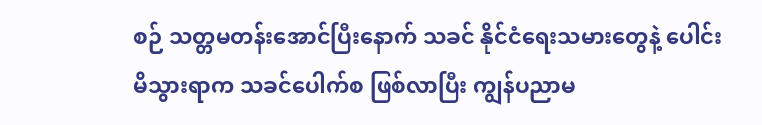စဉ် သတ္တမတန်းအောင်ပြီးနောက် သခင် နိုင်ငံရေးသမားတွေနဲ့ ပေါင်းမိသွားရာက သခင်ပေါက်စ ဖြစ်လာပြီး ကျွန်ပညာမ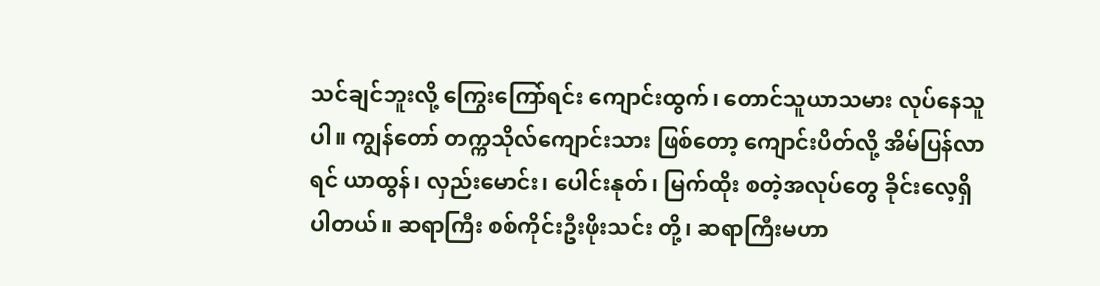သင်ချင်ဘူးလို့ ကြွေးကြော်ရင်း ကျောင်းထွက်၊ တောင်သူယာသမား လုပ်နေသူပါ။ ကျွန်တော် တက္ကသိုလ်ကျောင်းသား ဖြစ်တော့ ကျောင်းပိတ်လို့ အိမ်ပြန်လာရင် ယာထွန်၊ လှည်းမောင်း၊ ပေါင်းနုတ်၊ မြက်ထိုး စတဲ့အလုပ်တွေ ခိုင်းလေ့ရှိပါတယ်။ ဆရာကြီး စစ်ကိုင်းဦးဖိုးသင်း တို့၊ ဆရာကြီးမဟာ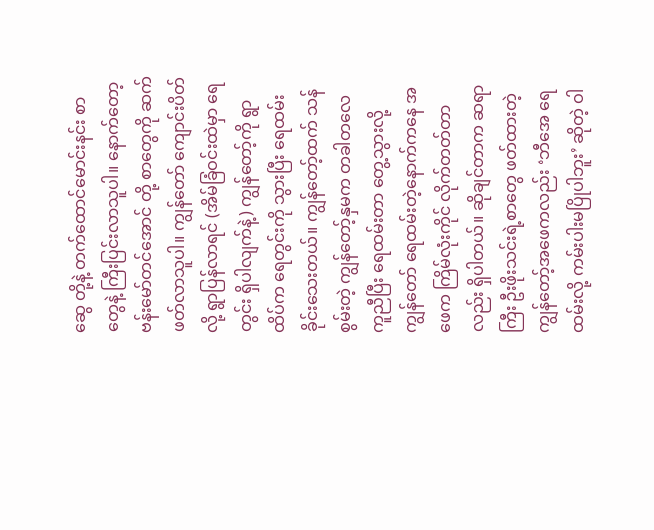ဆွေ တို့နဲ့ တက်ထောင်မောင်းနင်း စာတွေနဲ့ ကြီးပြင်းလာသူပါ။ နောက်တော့ ဗန်းမော်တင်အောင် တို့ စာတွေကို ဆက်ဖတ်လာသူပါ။ ကျွန်တော် ကျောင်းပိတ်လို့ ရွာပြန်လာရင် (အိမ်ခြံဝင်းထဲမှာ ရေတွင်း ရှိပါလျက်နဲ့) ကျွန်တော့်ကို ရွာထိပ်က ရေတွင်းကို သွားပြီး ရေထမ်းခိုင်းသေးတယ်။ ကျွန်တော့်ထက် သန်စွမ်းတဲ့ ကျွန်တော့်နှမက တခါတလေ ကူညီပြီး ရေထမ်းတာ တွေ့သွားလို့ ကျွန်တော် ရေထမ်းတဲ့နောက်ကနေ အဖေက ကြိမ်လုံးကိုင် လိုက်တတ်တာလည်း ရှိပါတယ်။ ဆိုချင်တာက ဆရာကြီး ဦးဖိုးသင်းရဲ့စာတွေ ဖတ်ထားတဲ့ ကျွန်တော့်အဖေကလည်း ‘ဘီအေ ရေထမ်းလို့ ကမ်းပါးမပြိုပါဘူး’ ဆိုတဲ့ ဝါ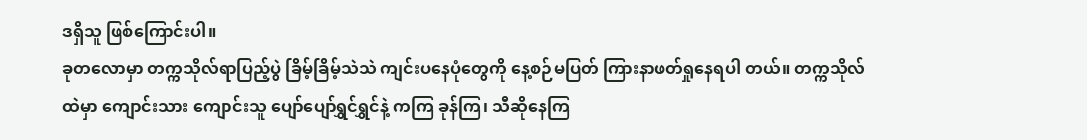ဒရှိသူ ဖြစ်ကြောင်းပါ။
ခုတလောမှာ တက္ကသိုလ်ရာပြည့်ပွဲ ခြိမ့်ခြိမ့်သဲသဲ ကျင်းပနေပုံတွေကို နေ့စဉ်မပြတ် ကြားနာဖတ်ရှုနေရပါ တယ်။ တက္ကသိုလ်ထဲမှာ ကျောင်းသား ကျောင်းသူ ပျော်ပျော်ရွှင်ရွှင်နဲ့ ကကြ ခုန်ကြ၊ သီဆိုနေကြ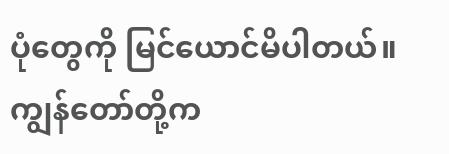ပုံတွေကို မြင်ယောင်မိပါတယ်။ ကျွန်တော်တို့က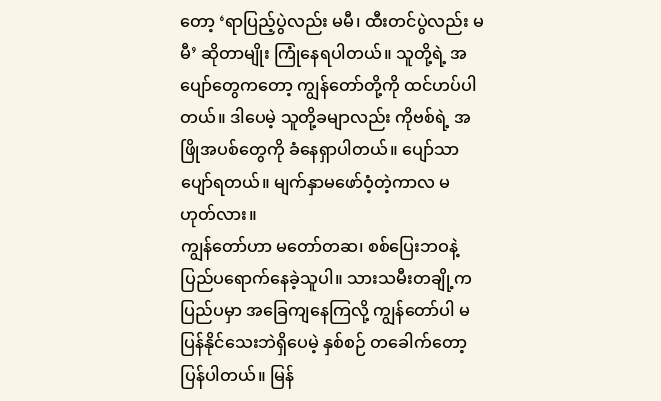တော့ ‘ရာပြည့်ပွဲလည်း မမီ၊ ထီးတင်ပွဲလည်း မမီ’ ဆိုတာမျိုး ကြုံနေရပါတယ်။ သူတို့ရဲ့ အပျော်တွေကတော့ ကျွန်တော်တို့ကို ထင်ဟပ်ပါတယ်။ ဒါပေမဲ့ သူတို့ခမျာလည်း ကိုဗစ်ရဲ့ အဖြိုအပစ်တွေကို ခံနေရှာပါတယ်။ ပျော်သာ ပျော်ရတယ်။ မျက်နှာမဖော်ဝံ့တဲ့ကာလ မဟုတ်လား။
ကျွန်တော်ဟာ မတော်တဆ၊ စစ်ပြေးဘဝနဲ့ ပြည်ပရောက်နေခဲ့သူပါ။ သားသမီးတချို့က ပြည်ပမှာ အခြေကျနေကြလို့ ကျွန်တော်ပါ မပြန်နိုင်သေးဘဲရှိပေမဲ့ နှစ်စဉ် တခေါက်တော့ ပြန်ပါတယ်။ မြန်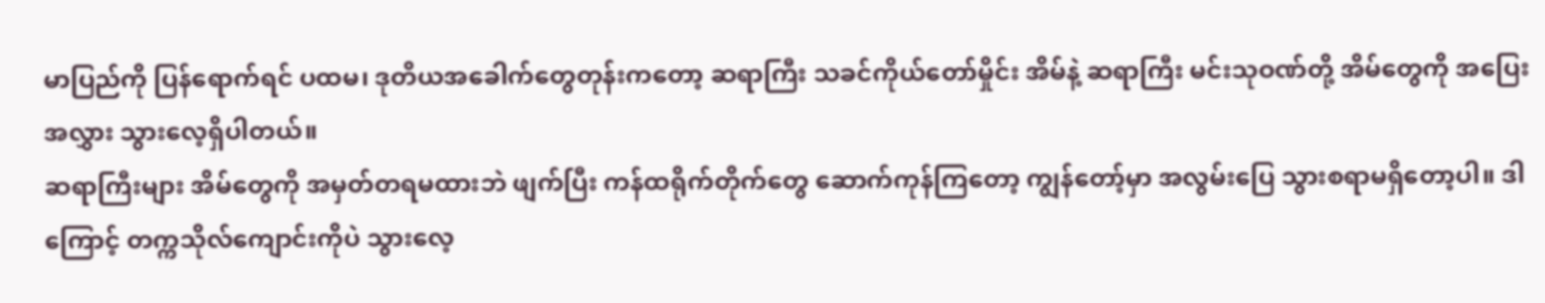မာပြည်ကို ပြန်ရောက်ရင် ပထမ၊ ဒုတိယအခေါက်တွေတုန်းကတော့ ဆရာကြီး သခင်ကိုယ်တော်မှိုင်း အိမ်နဲ့ ဆရာကြီး မင်းသုဝဏ်တို့ အိမ်တွေကို အပြေးအလွှား သွားလေ့ရှိပါတယ်။
ဆရာကြီးများ အိမ်တွေကို အမှတ်တရမထားဘဲ ဖျက်ပြီး ကန်ထရိုက်တိုက်တွေ ဆောက်ကုန်ကြတော့ ကျွန်တော့်မှာ အလွမ်းပြေ သွားစရာမရှိတော့ပါ။ ဒါကြောင့် တက္ကသိုလ်ကျောင်းကိုပဲ သွားလေ့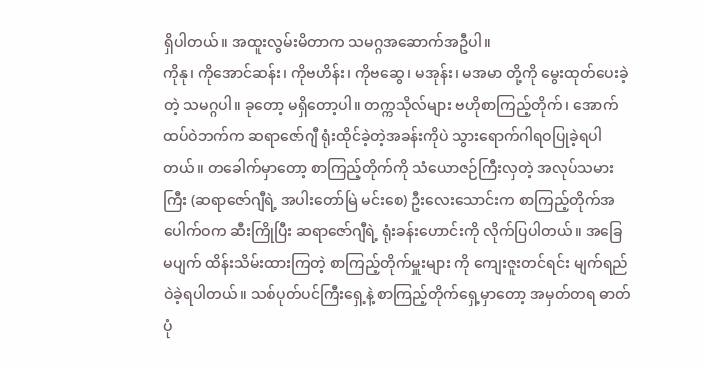ရှိပါတယ်။ အထူးလွမ်းမိတာက သမဂ္ဂအဆောက်အဦပါ။
ကိုနု၊ ကိုအောင်ဆန်း၊ ကိုဗဟိန်း၊ ကိုဗဆွေ၊ မအုန်း၊ မအမာ တို့ကို မွေးထုတ်ပေးခဲ့တဲ့ သမဂ္ဂပါ။ ခုတော့ မရှိတော့ပါ။ တက္ကသိုလ်များ ဗဟိုစာကြည့်တိုက်၊ အောက်ထပ်ဝဲဘက်က ဆရာဇော်ဂျီ ရုံးထိုင်ခဲ့တဲ့အခန်းကိုပဲ သွားရောက်ဂါရဝပြုခဲ့ရပါတယ်။ တခေါက်မှာတော့ စာကြည့်တိုက်ကို သံယောဇဉ်ကြီးလှတဲ့ အလုပ်သမားကြီး (ဆရာဇော်ဂျီရဲ့ အပါးတော်မြဲ မင်းစေ) ဦးလေးသောင်းက စာကြည့်တိုက်အပေါက်ဝက ဆီးကြိုပြီး ဆရာဇော်ဂျီရဲ့ ရုံးခန်းဟောင်းကို လိုက်ပြပါတယ်။ အခြေမပျက် ထိန်းသိမ်းထားကြတဲ့ စာကြည့်တိုက်မှူးများ ကို ကျေးဇူးတင်ရင်း မျက်ရည်ဝဲခဲ့ရပါတယ်။ သစ်ပုတ်ပင်ကြီးရှေ့နဲ့ စာကြည့်တိုက်ရှေ့မှာတော့ အမှတ်တရ ဓာတ်ပုံ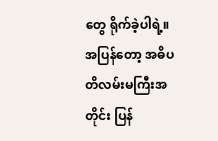တွေ ရိုက်ခဲ့ပါရဲ့။
အပြန်တော့ အဓိပတိလမ်းမကြီးအတိုင်း ပြန်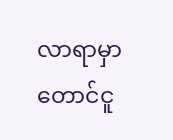လာရာမှာ တောင်ငူ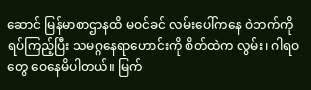ဆောင် မြန်မာစာဌာနထိ မဝင်ခင် လမ်းပေါ်ကနေ ဝဲဘက်ကို ရပ်ကြည့်ပြီး သမဂ္ဂနေရာဟောင်းကို စိတ်ထဲက လွမ်း၊ ဂါရဝတွေ ဝေနေမိပါတယ်။ မြက်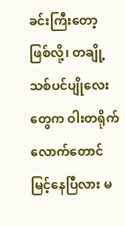ခင်းကြီးတော့ ဖြစ်လို့၊ တချို့သစ်ပင်ပျိုလေးတွေက ဝါးတရိုက်လောက်တောင် မြင့်နေပြီလား မ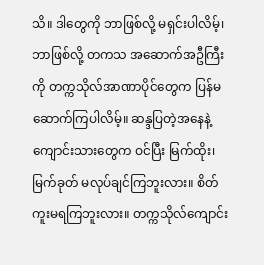သိ။ ဒါတွေကို ဘာဖြစ်လို့ မရှင်းပါလိမ့်၊ ဘာဖြစ်လို့ တကသ အဆောက်အဦကြီးကို တက္ကသိုလ်အာဏာပိုင်တွေက ပြန်မဆောက်ကြပါလိမ့်။ ဆန္ဒပြတဲ့အနေနဲ့ ကျောင်းသားတွေက ဝင်ပြီး မြက်ထိုး၊ မြက်ခုတ် မလုပ်ချင်ကြဘူးလား။ စိတ်ကူးမရကြဘူးလား။ တက္ကသိုလ်ကျောင်း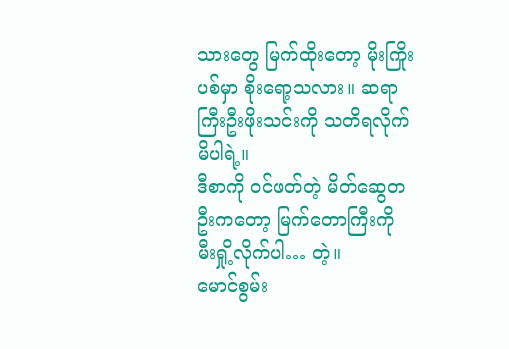သားတွေ မြက်ထိုးတော့ မိုးကြိုးပစ်မှာ စိုးရော့သလား။ ဆရာကြီးဦးဖိုးသင်းကို သတိရလိုက်မိပါရဲ့။
ဒီစာကို ဝင်ဖတ်တဲ့ မိတ်ဆွေတဦးကတော့ မြက်တောကြီးကို မီးရှို့လိုက်ပါ… တဲ့။
မောင်စွမ်း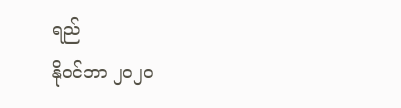ရည်
နိုဝင်ဘာ ၂၀၂၀